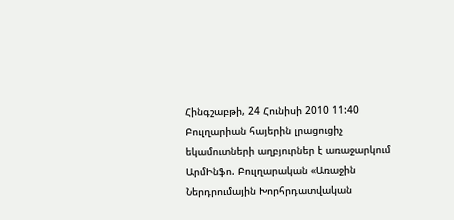Հինգշաբթի, 24 Հունիսի 2010 11:40
Բուլղարիան հայերին լրացուցիչ եկամուտների աղբյուրներ է առաջարկում
ԱրմԻնֆո. Բուլղարական «Առաջին Ներդրումային Խորհրդատվական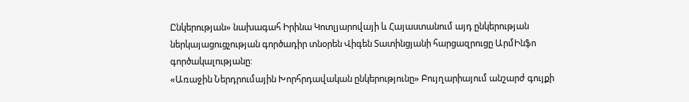Ընկերության» նախագահ Իրինա Կոտլյարովայի և Հայաստանում այդ ընկերության ներկայացուցչության գործադիր տնօրեն Վիգեն Տատինցյանի հարցազրուցը ԱրմԻնֆո գործակալությանը:
«Առաջին Ներդրումային Խորհրդավական ընկերությունը» Բույղարիայում անշարժ գույքի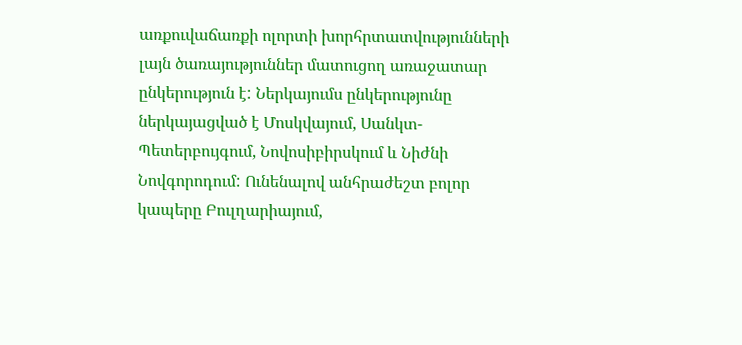առքուվաճառքի ոլորտի խորհրտատվությունների լայն ծառայություններ մատուցող առաջատար ընկերություն է: Ներկայումս ընկերությունը ներկայացված է Մոսկվայում, Սանկտ-Պետերբույգում, Նովոսիբիրսկում և Նիժնի Նովգորոդում: Ունենալով անհրաժեշտ բոլոր կապերը Բուլղարիայում,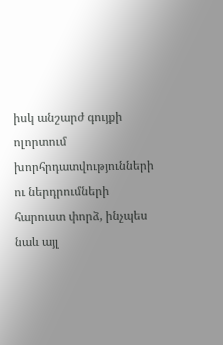իսկ անշարժ գույքի ոլորտում խորհրդատվությունների ու ներդրումների հարուստ փորձ, ինչպես նաև այլ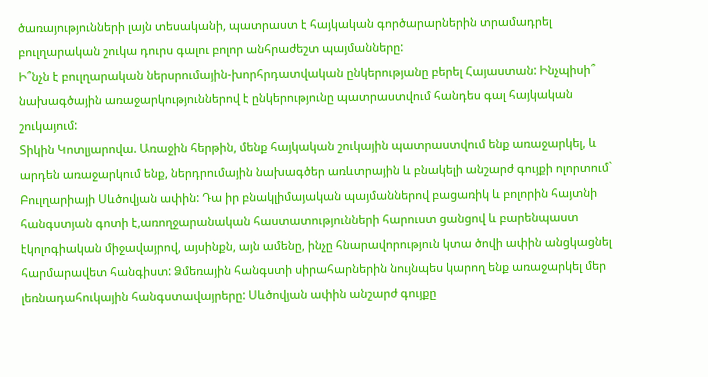ծառայությունների լայն տեսականի, պատրաստ է հայկական գործարարներին տրամադրել բուլղարական շուկա դուրս գալու բոլոր անհրաժեշտ պայմանները:
Ի՞նչն է բուլղարական ներսրումային-խորհրդատվական ընկերությանը բերել Հայաստան: Ինչպիսի՞ նախագծային առաջարկություններով է ընկերությունը պատրաստվում հանդես գալ հայկական շուկայում:
Տիկին Կոտլյարովա. Առաջին հերթին, մենք հայկական շուկային պատրաստվում ենք առաջարկել, և արդեն առաջարկում ենք, ներդրումային նախագծեր առևտրային և բնակելի անշարժ գույքի ոլորտում` Բուլղարիայի Սևծովյան ափին: Դա իր բնակլիմայական պայմաններով բացառիկ և բոլորին հայտնի հանգստյան գոտի է,առողջարանական հաստատությունների հարուստ ցանցով և բարենպաստ էկոլոգիական միջավայրով, այսինքն, այն ամենը, ինչը հնարավորություն կտա ծովի ափին անցկացնել հարմարավետ հանգիստ: Ձմեռային հանգստի սիրահարներին նույնպես կարող ենք առաջարկել մեր լեռնադահուկային հանգստավայրերը: Սևծովյան ափին անշարժ գույքը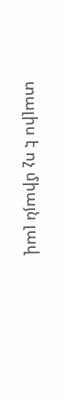տալիս է ոչ միայն լավ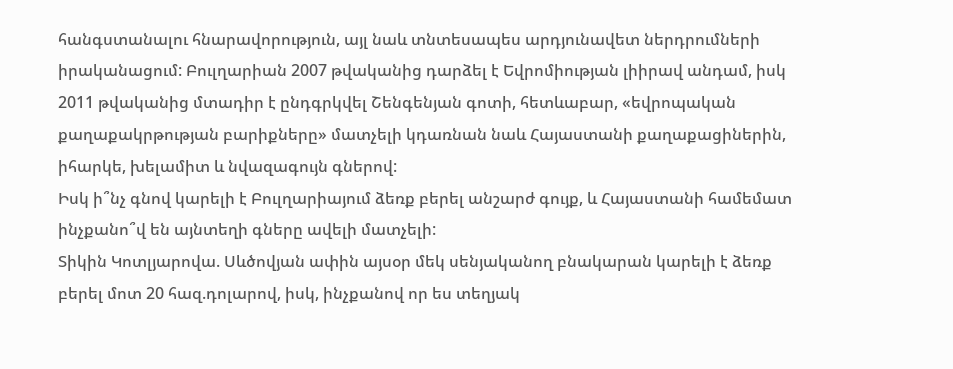հանգստանալու հնարավորություն, այլ նաև տնտեսապես արդյունավետ ներդրումների իրականացում: Բուլղարիան 2007 թվականից դարձել է Եվրոմիության լիիրավ անդամ, իսկ 2011 թվականից մտադիր է ընդգրկվել Շենգենյան գոտի, հետևաբար, «եվրոպական քաղաքակրթության բարիքները» մատչելի կդառնան նաև Հայաստանի քաղաքացիներին, իհարկե, խելամիտ և նվազագույն գներով:
Իսկ ի՞նչ գնով կարելի է Բուլղարիայում ձեռք բերել անշարժ գույք, և Հայաստանի համեմատ ինչքանո՞վ են այնտեղի գները ավելի մատչելի:
Տիկին Կոտլյարովա. Սևծովյան ափին այսօր մեկ սենյականող բնակարան կարելի է ձեռք բերել մոտ 20 հազ.դոլարով, իսկ, ինչքանով որ ես տեղյակ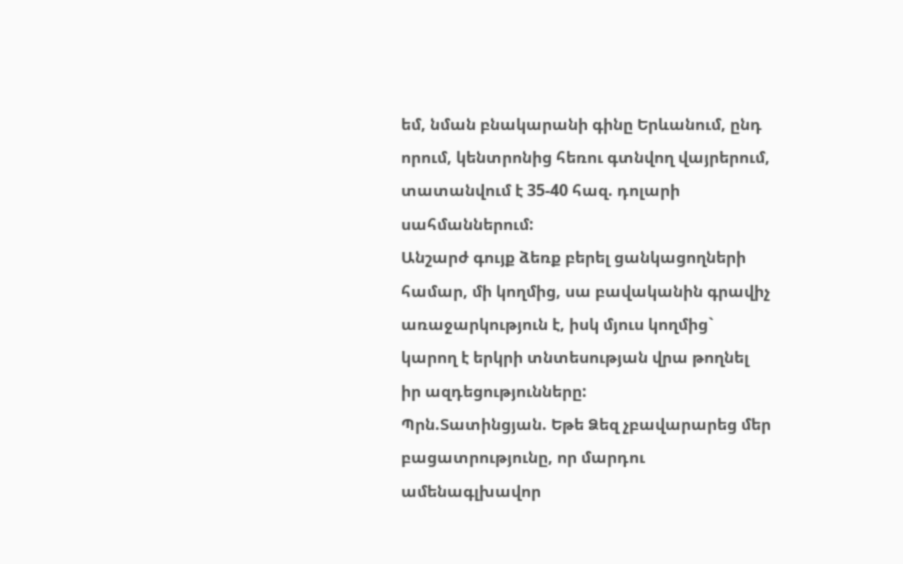եմ, նման բնակարանի գինը Երևանում, ընդ որում, կենտրոնից հեռու գտնվող վայրերում, տատանվում է 35-40 հազ. դոլարի սահմաններում:
Անշարժ գույք ձեռք բերել ցանկացողների համար, մի կողմից, սա բավականին գրավիչ առաջարկություն է, իսկ մյուս կողմից` կարող է երկրի տնտեսության վրա թողնել իր ազդեցությունները:
Պրն.Տատինցյան. Եթե Ձեզ չբավարարեց մեր բացատրությունը, որ մարդու ամենագլխավոր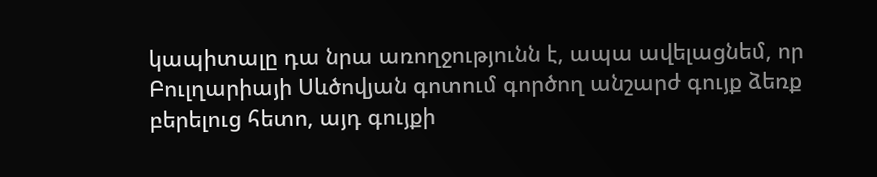կապիտալը դա նրա առողջությունն է, ապա ավելացնեմ, որ Բուլղարիայի Սևծովյան գոտում գործող անշարժ գույք ձեռք բերելուց հետո, այդ գույքի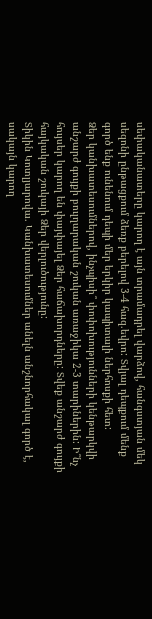սեփականատերը կարող է այն տրամադրել վարձով, հանգստյան մեկ սեզոնի ընթացքում ձեռք բերելով 3-4 հազ.եվրո: Տվյալ դեպքում մենք գործ ենք ունենում դեպի մեր երկիր կապիտալի ներհոսքի հետ:
Ձեր կանխատեսումներով, ինչպիսի՞ փոփոխությունների կենթարկվի անշարժ գույքի բուլղարական շուկան առաջիկա 2-3 տարիներին: Ի՞նչ հույսեր կարող են փայփայել Ձեր հաճախորդները: Տվեք անշարժ գույքի հայկական շուկայի Ձեր վերլուծությունը:
Տիկին Կոտլյարովա. Կանխատեսումներ անելն անշնորհակալ գործ է, սակայն կարող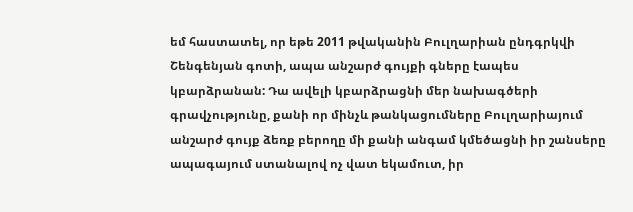եմ հաստատել, որ եթե 2011 թվականին Բուլղարիան ընդգրկվի Շենգենյան գոտի, ապա անշարժ գույքի գները էապես կբարձրանան: Դա ավելի կբարձրացնի մեր նախագծերի գրավչությունը, քանի որ մինչև թանկացումները Բուլղարիայում անշարժ գույք ձեռք բերողը մի քանի անգամ կմեծացնի իր շանսերը ապագայում ստանալով ոչ վատ եկամուտ, իր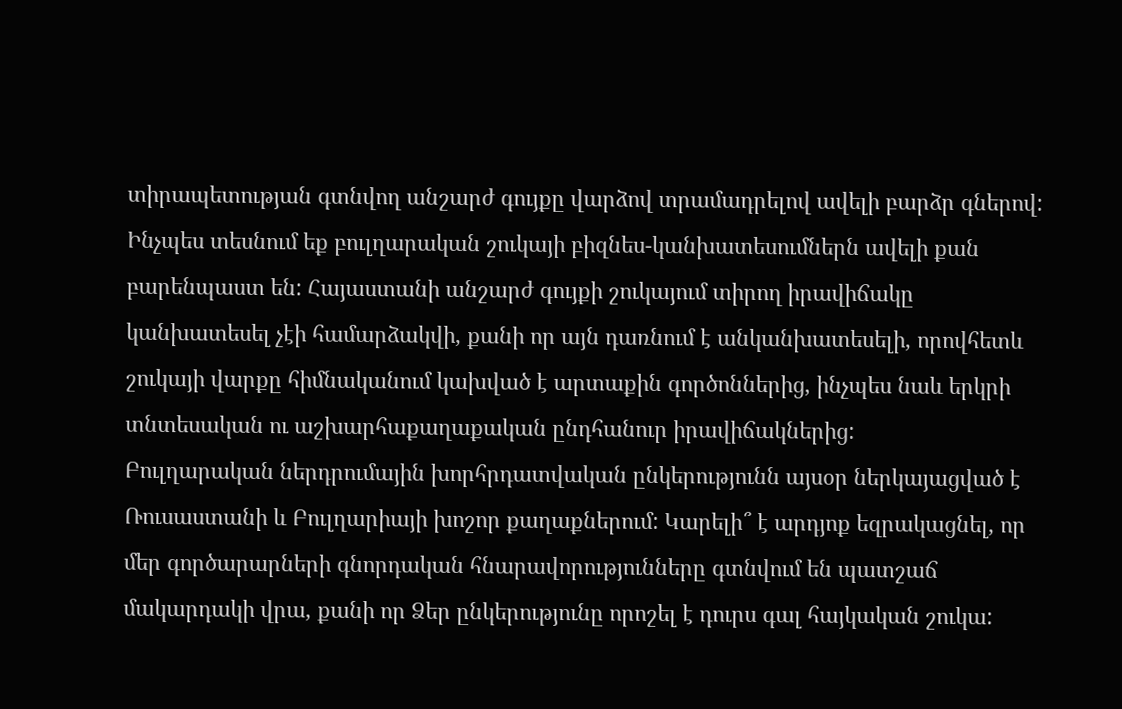տիրապետության գտնվող անշարժ գույքը վարձով տրամադրելով ավելի բարձր գներով: Ինչպես տեսնում եք բուլղարական շուկայի բիզնես-կանխատեսումներն ավելի քան բարենպաստ են: Հայաստանի անշարժ գույքի շուկայում տիրող իրավիճակը կանխատեսել չէի համարձակվի, քանի որ այն դառնում է անկանխատեսելի, որովհետև շուկայի վարքը հիմնականում կախված է արտաքին գործոններից, ինչպես նաև երկրի տնտեսական ու աշխարհաքաղաքական ընդհանուր իրավիճակներից:
Բուլղարական ներդրումային խորհրդատվական ընկերությունն այսօր ներկայացված է Ռուսաստանի և Բուլղարիայի խոշոր քաղաքներում: Կարելի՞ է արդյոք եզրակացնել, որ մեր գործարարների գնորդական հնարավորությունները գտնվում են պատշաճ մակարդակի վրա, քանի որ Ձեր ընկերությունը որոշել է դուրս գալ հայկական շուկա: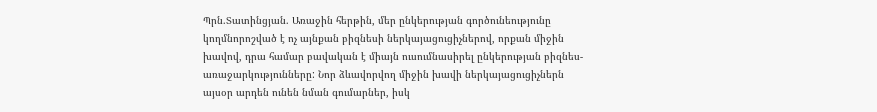Պրն.Տատինցյան. Առաջին հերթին, մեր ընկերության գործունեությունը կողմնորոշված է ոչ այնքան բիզնեսի ներկայացուցիչներով, որքան միջին խավով, դրա համար բավական է միայն ուսումնասիրել ընկերության բիզնես-առաջարկությունները: Նոր ձևավորվող միջին խավի ներկայացուցիչներն այսօր արդեն ունեն նման գումարներ, իսկ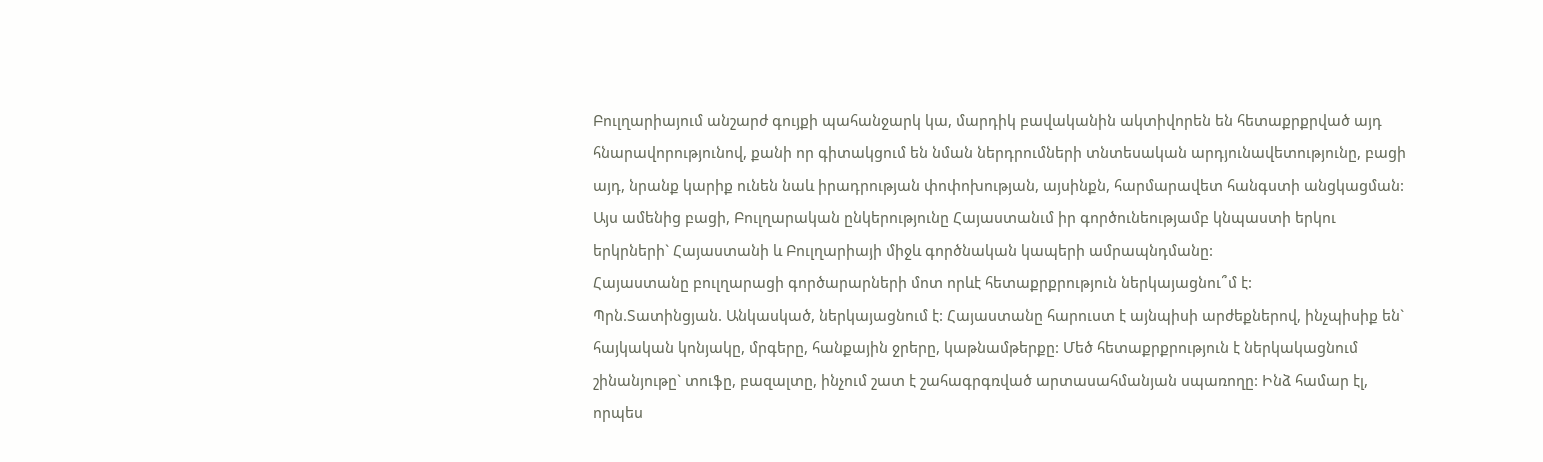Բուլղարիայում անշարժ գույքի պահանջարկ կա, մարդիկ բավականին ակտիվորեն են հետաքրքրված այդ հնարավորությունով, քանի որ գիտակցում են նման ներդրումների տնտեսական արդյունավետությունը, բացի այդ, նրանք կարիք ունեն նաև իրադրության փոփոխության, այսինքն, հարմարավետ հանգստի անցկացման: Այս ամենից բացի, Բուլղարական ընկերությունը Հայաստանւմ իր գործունեությամբ կնպաստի երկու երկրների` Հայաստանի և Բուլղարիայի միջև գործնական կապերի ամրապնդմանը:
Հայաստանը բուլղարացի գործարարների մոտ որևէ հետաքրքրություն ներկայացնու՞մ է:
Պրն.Տատինցյան. Անկասկած, ներկայացնում է: Հայաստանը հարուստ է այնպիսի արժեքներով, ինչպիսիք են` հայկական կոնյակը, մրգերը, հանքային ջրերը, կաթնամթերքը: Մեծ հետաքրքրություն է ներկակացնում շինանյութը` տուֆը, բազալտը, ինչում շատ է շահագրգռված արտասահմանյան սպառողը: Ինձ համար էլ, որպես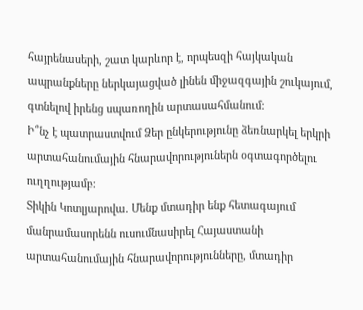հայրենասերի, շատ կարևոր է, որպեսզի հայկական ապրանքները ներկայացված լինեն միջազգային շուկայում, գտնելով իրենց սպառողին արտասահմանում:
Ի՞նչ է պատրաստվում Ձեր ընկերությունը ձեռնարկել երկրի արտահանումային հնարավորություներն օգտագործելու ուղղությամբ:
Տիկին Կոտլյարովա. Մենք մտադիր ենք հետագայում մանրամասորենն ուսումնասիրել Հայաստանի արտահանումային հնարավորությունները, մտադիր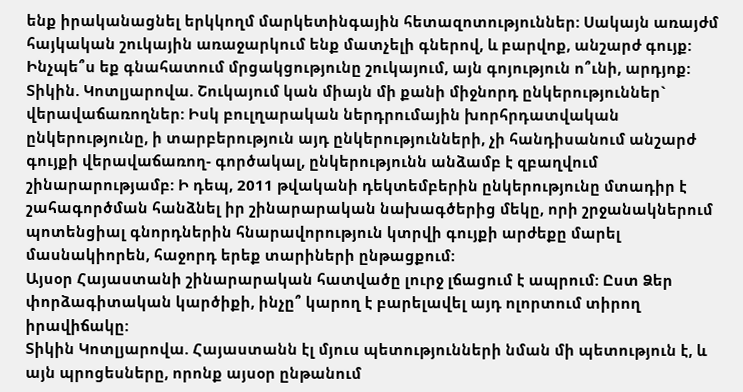ենք իրականացնել երկկողմ մարկետինգային հետազոտություններ: Սակայն առայժմ հայկական շուկային առաջարկում ենք մատչելի գներով, և բարվոք, անշարժ գույք:
Ինչպե՞ս եք գնահատում մրցակցությունը շուկայում, այն գոյություն ո՞ւնի, արդյոք:
Տիկին. Կոտլյարովա. Շուկայում կան միայն մի քանի միջնորդ ընկերություններ` վերավաճառողներ: Իսկ բուլղարական ներդրումային խորհրդատվական ընկերությունը, ի տարբերություն այդ ընկերությունների, չի հանդիսանում անշարժ գույքի վերավաճառող- գործակալ, ընկերությունն անձամբ է զբաղվում շինարարությամբ: Ի դեպ, 2011 թվականի դեկտեմբերին ընկերությունը մտադիր է շահագործման հանձնել իր շինարարական նախագծերից մեկը, որի շրջանակներում պոտենցիալ գնորդներին հնարավորություն կտրվի գույքի արժեքը մարել մասնակիորեն, հաջորդ երեք տարիների ընթացքում:
Այսօր Հայաստանի շինարարական հատվածը լուրջ լճացում է ապրում: Ըստ Ձեր փորձագիտական կարծիքի, ինչը՞ կարող է բարելավել այդ ոլորտում տիրող իրավիճակը:
Տիկին Կոտլյարովա. Հայաստանն էլ մյուս պետությունների նման մի պետություն է, և այն պրոցեսները, որոնք այսօր ընթանում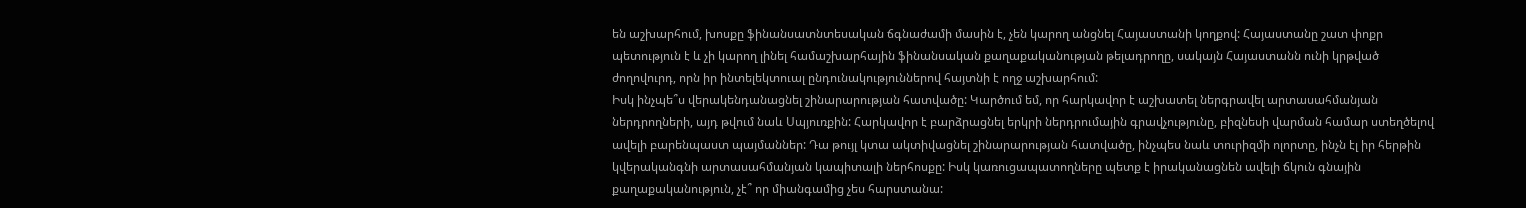են աշխարհում, խոսքը ֆինանսատնտեսական ճգնաժամի մասին է, չեն կարող անցնել Հայաստանի կողքով: Հայաստանը շատ փոքր պետություն է և չի կարող լինել համաշխարհային ֆինանսական քաղաքականության թելադրողը, սակայն Հայաստանն ունի կրթված ժողովուրդ, որն իր ինտելեկտուալ ընդունակություններով հայտնի է ողջ աշխարհում:
Իսկ ինչպե՞ս վերակենդանացնել շինարարության հատվածը: Կարծում եմ, որ հարկավոր է աշխատել ներգրավել արտասահմանյան ներդրողների, այդ թվում նաև Սպյուռքին: Հարկավոր է բարձրացնել երկրի ներդրումային գրավչությունը, բիզնեսի վարման համար ստեղծելով ավելի բարենպաստ պայմաններ: Դա թույլ կտա ակտիվացնել շինարարության հատվածը, ինչպես նաև տուրիզմի ոլորտը, ինչն էլ իր հերթին կվերականգնի արտասահմանյան կապիտալի ներհոսքը: Իսկ կառուցապատողները պետք է իրականացնեն ավելի ճկուն գնային քաղաքականություն, չէ՞ որ միանգամից չես հարստանա: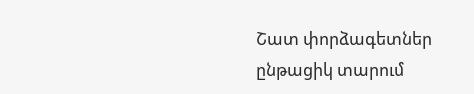Շատ փորձագետներ ընթացիկ տարում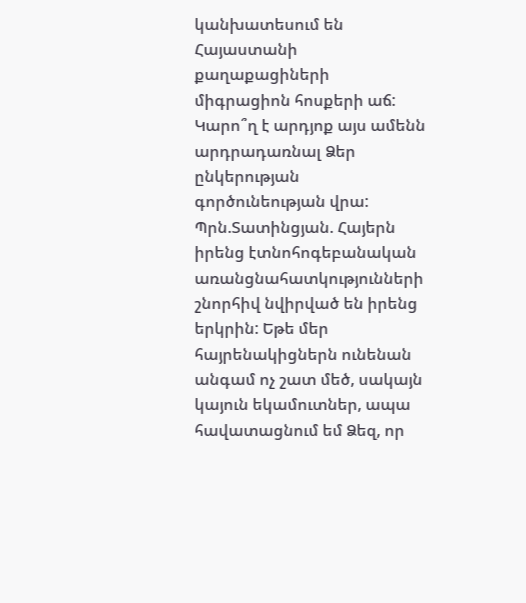կանխատեսում են Հայաստանի քաղաքացիների միգրացիոն հոսքերի աճ: Կարո՞ղ է արդյոք այս ամենն արդրադառնալ Ձեր ընկերության գործունեության վրա:
Պրն.Տատինցյան. Հայերն իրենց էտնոհոգեբանական առանցնահատկությունների շնորհիվ նվիրված են իրենց երկրին: Եթե մեր հայրենակիցներն ունենան անգամ ոչ շատ մեծ, սակայն կայուն եկամուտներ, ապա հավատացնում եմ Ձեզ, որ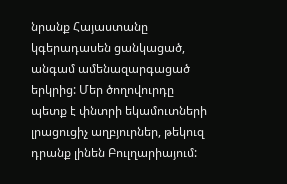նրանք Հայաստանը կգերադասեն ցանկացած, անգամ ամենազարգացած երկրից: Մեր ծողովուրդը պետք է փնտրի եկամուտների լրացուցիչ աղբյուրներ, թեկուզ դրանք լինեն Բուլղարիայում: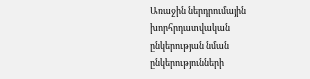Առաջին ներդրումային խորհրդատվական ընկերության նման ընկերությունների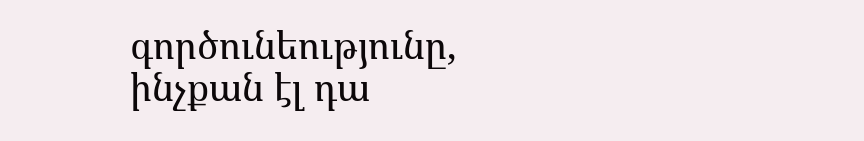գործունեությունը, ինչքան էլ դա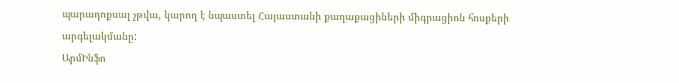պարադոքսալ չթվա, կարող է նպաստել Հայաստանի քաղաքացիների միգրացիոն հոսքերի արգելակմանը:
ԱրմԻնֆո